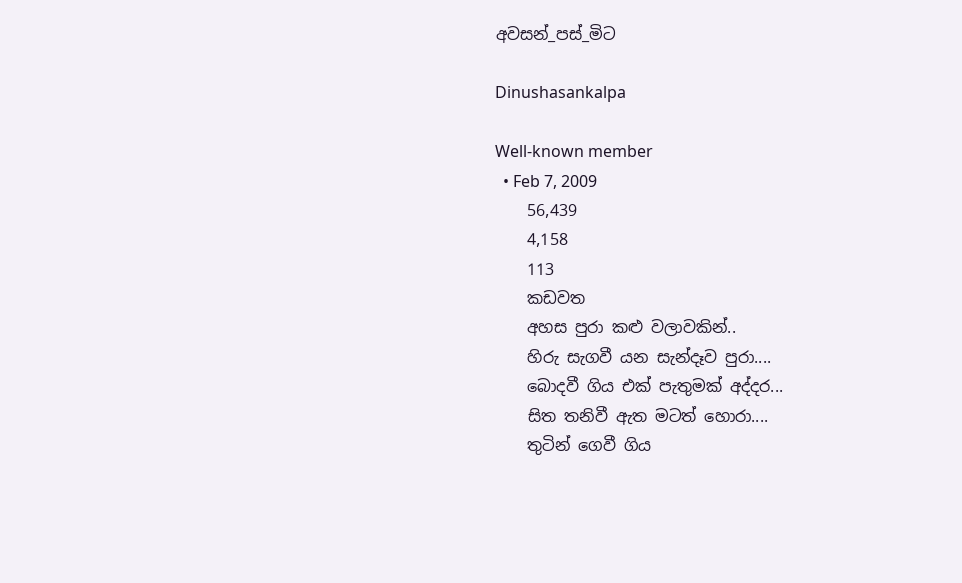අවසන්_පස්_මිට

Dinushasankalpa

Well-known member
  • Feb 7, 2009
    56,439
    4,158
    113
    කඩවත
    අහස පුරා කළු වලාවකින්..
    හිරු සැගවී යන සැන්දෑව පුරා....
    බොදවී ගිය එක් පැතුමක් අද්දර...
    සිත තනිවී ඇත මටත් හොරා....
    තුටින් ගෙවී ගිය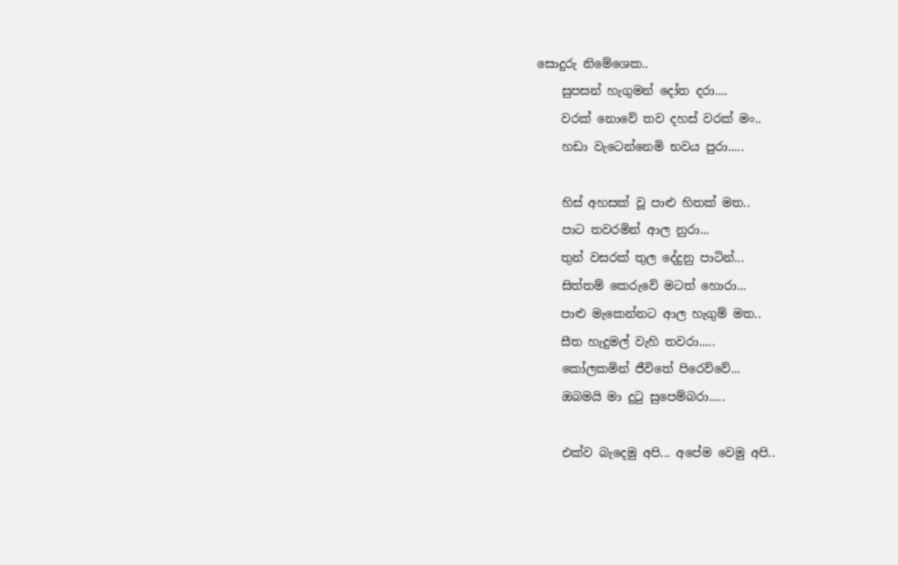සොදුරු නිමේශෙක..
    සුපසන් හැගුමන් දෝත දරා....
    වරක් නොවේ තව දහස් වරක් මං..
    හඩා වැටෙන්නෙමි භවය පුරා.....

    හිස් අහසක් වූ පාළු හිතක් මත..
    පාට තවරමින් ආල නුරා...
    තුන් වසරක් තුල දේදුනු පාටින්...
    සිත්තම් කෙරුවේ මටත් හොරා...
    පාළු මැකෙන්නට ආල හැගුම් මත..
    සීත හැදුමල් වැහි තවරා.....
    කෝලකමින් ජීවිතේ ‍පිරෙව්වේ...
    ඔබමයි මා දුටු සුපෙම්බරා.....

    එක්ව බැදෙමු අපි... අපේම වෙමු අපි..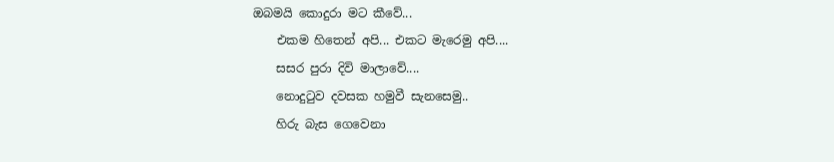ඔබමයි කොදුරා මට කීවේ...
    එකම හිතෙන් අපි... එකට මැරෙමු අපි....
    සසර පුරා දිවි මාලාවේ....
    නොදුටුව දවසක හමුවී සැනසෙමු..
    හිරු බැස ගෙවෙනා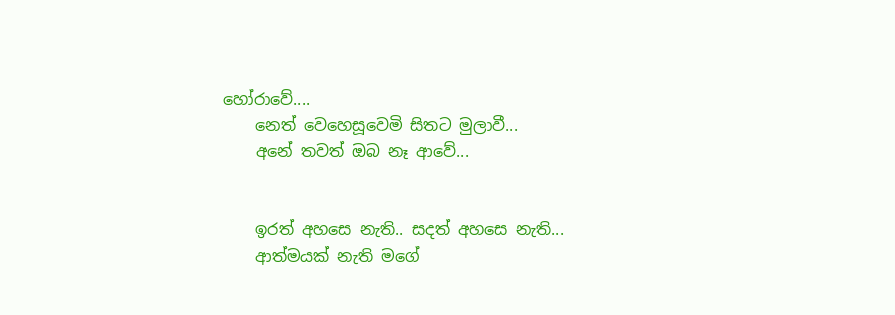හෝරාවේ....
    නෙත් වෙහෙසූවෙමි සිතට මුලාවී...
    අනේ තවත් ඔබ නෑ ආවේ...


    ඉරත් අහසෙ නැති.. සදත් අහසෙ නැති...
    ආත්මයක් නැති මගේ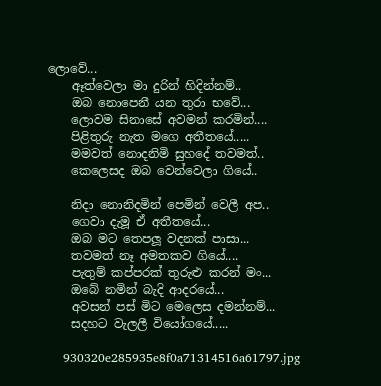ලොවේ...
    ඈත්වෙලා මා දුරින් හිදින්නම්..
    ඔබ නොපෙනී යන තුරා භවේ...
    ලොවම සිනාසේ අවමන් කරමින්....
    පිළිතුරු නැත මගෙ අතීතයේ.....
    මමවත් නොදනිමි සුහදේ තවමත්..
    කෙලෙසද ඔබ වෙන්වෙලා ගියේ..

    නිදා නොනිදමින් පෙමින් වෙලී අප..
    ගෙවා දැමූ ඒ අතීතයේ...
    ඔබ මට තෙපලූ වදනක් පාසා...
    තවමත් නෑ අමතකව ගියේ....
    පැතුම් කප්පරක් තුරුළු කරන් මං...
    ඔබේ නමින් බැදි ආදරයේ...
    අවසන් පස් මිට මෙලෙස දමන්නම්...
    සදහට වැලලී වියෝගයේ.....

    930320e285935e8f0a71314516a61797.jpg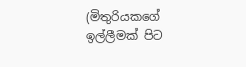(මිතුරියකගේ ඉල්ලීමක් පිට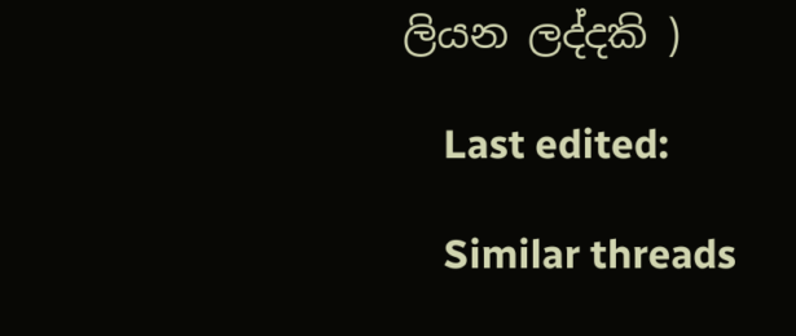ලියන ලද්දකි )

    Last edited:

    Similar threads